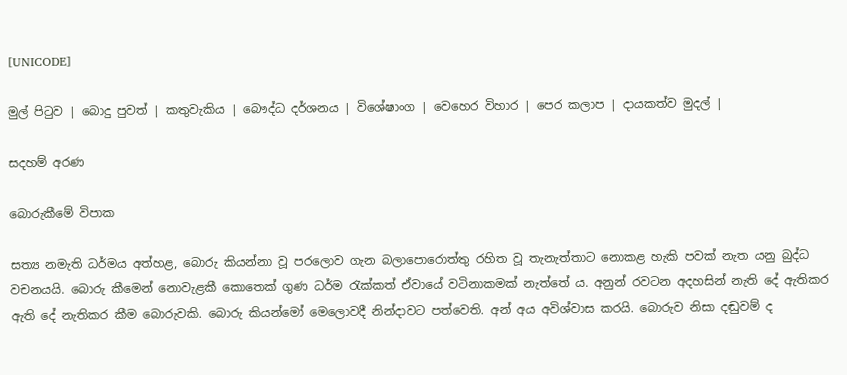[UNICODE]

මුල් පිටුව | බොදු පුවත් | කතුවැකිය | බෞද්ධ දර්ශනය | විශේෂාංග | වෙහෙර විහාර | පෙර කලාප | දායකත්ව මුදල් |

සදහම් අරණ

බොරුකීමේ විපාක

සත්‍ය නමැති ධර්මය අත්හළ, බොරු කියන්නා වූ පරලොව ගැන බලාපොරොත්තු රහිත වූ තැනැත්තාට නොකළ හැකි පවක් නැත යනු බුද්ධ වචනයයි. බොරු කීමෙන් නොවැළකී කොතෙක් ගුණ ධර්ම රැක්කත් ඒවායේ වටිනාකමක් නැත්තේ ය. අනුන් රවටන අදහසින් නැති දේ ඇතිකර ඇති දේ නැතිකර කීම බොරුවකි. බොරු කියන්මෝ මෙලොවදී නින්දාවට පත්වෙති. අන් අය අවිශ්වාස කරයි. බොරුව නිසා දඬුවම් ද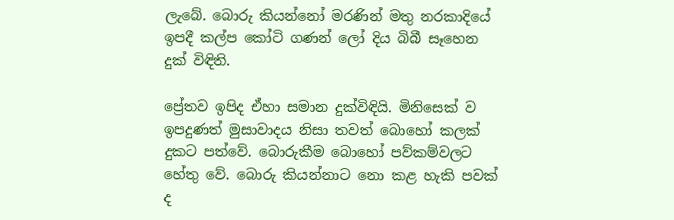ලැබේ. බොරු කියන්නෝ මරණින් මතු නරකාදියේ ඉපදී කල්ප කෝටි ගණන් ලෝ දිය බිබී සෑහෙන දුක් විඳිති.

ප්‍රේතව ඉපිද ඒහා සමාන දුක්විඳියි. මිනිසෙක් ව ඉපදුණත් මුසාවාදය නිසා තවත් බොහෝ කලක් දුකට පත්වේ. බොරුකීම බොහෝ පව්කම්වලට හේතු වේ. බොරු කියන්නාට නො කළ හැකි පවක් ද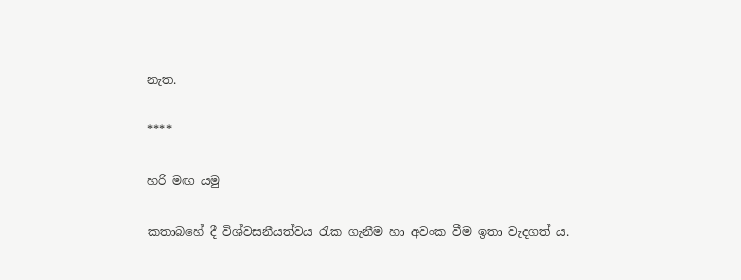නැත.

****

හරි මඟ යමු

කතාබහේ දී විශ්වසනීයත්වය රැක ගැනීම හා අවංක වීම ඉතා වැදගත් ය.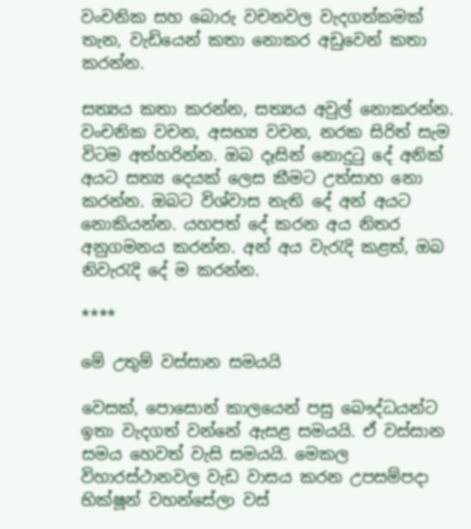වංචනික සහ බොරු වචනවල වැදගත්කමක් තැන, වැඩියෙන් කතා නොකර අඩුවෙන් කතා කරන්න.

සත්‍යය කතා කරන්න, සත්‍යය අවුල් නොකරන්න. වංචනික වචන, අසභ්‍ය වචන, නරක සිරිත් සැම විටම අත්හරින්න. ඔබ දෑසින් නොදුටු දේ අනික් අයට සත්‍ය දෙයක් ලෙස කීමට උත්සාහ නො කරන්න. ඔබට විශ්වාස නැති දේ අන් අයට නොකියන්න. යහපත් දේ කරන අය නිතර අනුගමනය කරන්න. අන් අය වැරැදි කළත්, ඔබ නිවැරැදි දේ ම කරන්න.

****

මේ උතුම් වස්සාන සමයයි

වෙසක්, පොසොන් කාලයෙන් පසු බෞද්ධයන්ට ඉතා වැදගත් වන්නේ ඇසළ සමයයි. ඒ වස්සාන සමය හෙවත් වැසි සමයයි. මෙකල විහාරස්ථානවල වැඩ වාසය කරන උපසම්පදා භික්ෂූන් වහන්සේලා වස්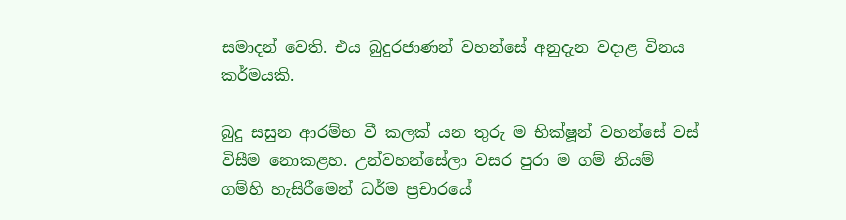සමාදන් වෙති. එය බුදුරජාණන් වහන්සේ අනුදැන වදාළ විනය කර්මයකි.

බුදු සසුන ආරම්භ වී කලක් යන තුරු ම භික්ෂූන් වහන්සේ වස් විසීම නොකළහ. උන්වහන්සේලා වසර පුරා ම ගම් නියම් ගම්හි හැසිරීමෙන් ධර්ම ප්‍රචාරයේ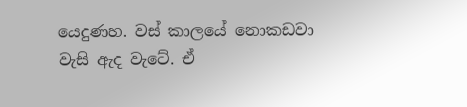යෙදුණහ. වස් කාලයේ නොකඩවා වැසි ඇද වැටේ. ඒ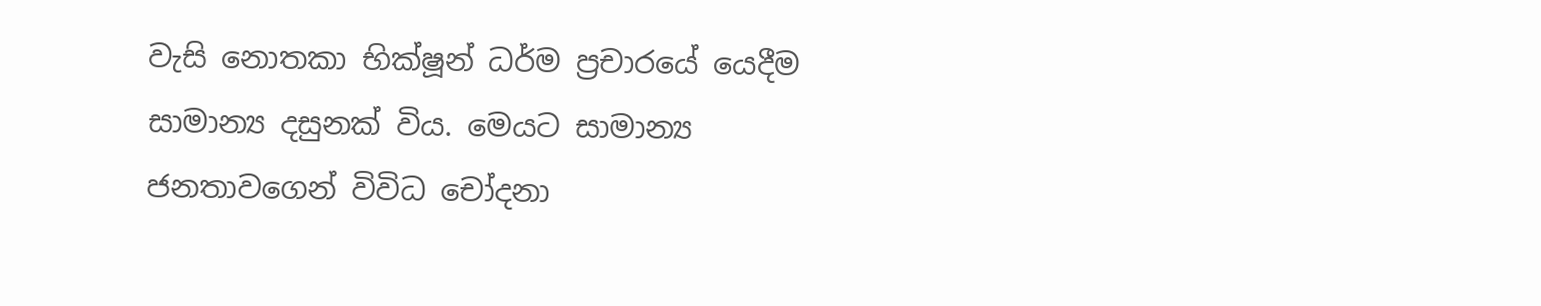වැසි නොතකා භික්ෂූන් ධර්ම ප්‍රචාරයේ යෙදීම සාමාන්‍ය දසුනක් විය. මෙයට සාමාන්‍ය ජනතාවගෙන් විවිධ චෝදනා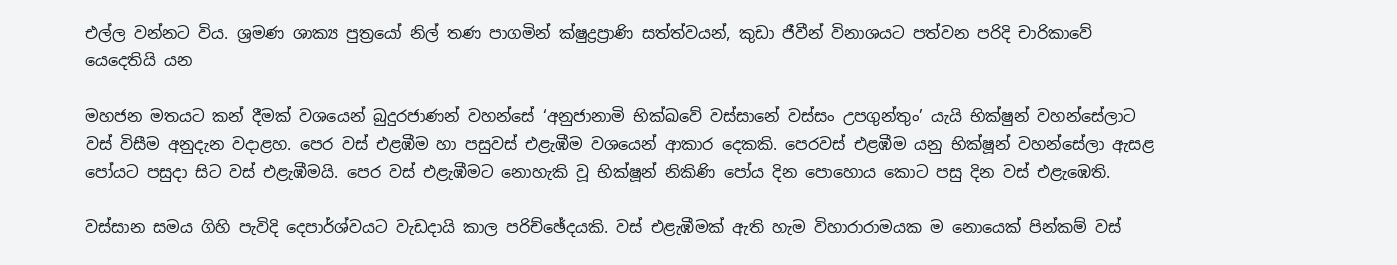එල්ල වන්නට විය. ශ්‍රමණ ශාක්‍ය පුත්‍රයෝ නිල් තණ පාගමින් ක්ෂුද්‍රප්‍රාණි සත්ත්වයන්, කුඩා ජීවීන් විනාශයට පත්වන පරිදි චාරිකාවේ යෙදෙතියි යන

මහජන මතයට කන් දීමක් වශයෙන් බුදුරජාණන් වහන්සේ ‘අනුජානාමි භික්ඛවේ වස්සානේ වස්සං උපගුන්තුං’ යැයි භික්ෂුන් වහන්සේලාට වස් විසීම අනුදැන වදාළහ. පෙර වස් එළඹීම හා පසුවස් එළැඹීම වශයෙන් ආකාර දෙකකි. පෙරවස් එළඹීම යනු භික්ෂූන් වහන්සේලා ඇසළ පෝයට පසුදා සිට වස් එළැඹීමයි. පෙර වස් එළැඹීමට නොහැකි වූ භික්ෂූන් නිකිණි පෝය දින පොහොය කොට පසු දින වස් එළැඹෙති.

වස්සාන සමය ගිහි පැවිදි දෙපාර්ශ්වයට වැඩදායි කාල පරිච්ඡේදයකි. වස් එළැඹීමක් ඇති හැම විහාරාරාමයක ම නොයෙක් පින්කම් වස්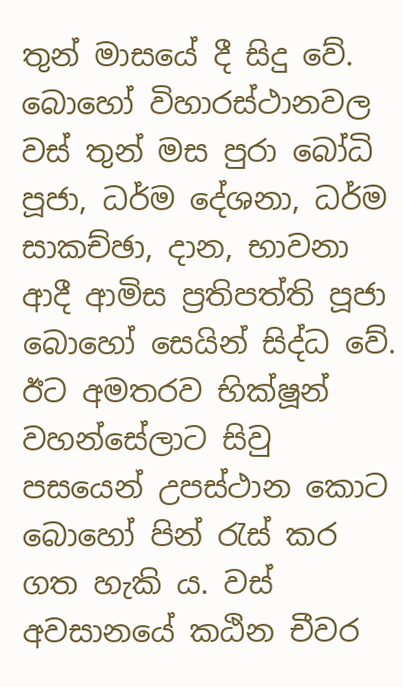තුන් මාසයේ දී සිදු වේ. බොහෝ විහාරස්ථානවල වස් තුන් මස පුරා බෝධි පූජා, ධර්ම දේශනා, ධර්ම සාකච්ඡා, දාන, භාවනා ආදී ආමිස ප්‍රතිපත්ති පූජා බොහෝ සෙයින් සිද්ධ වේ. ඊට අමතරව භික්ෂූන් වහන්සේලාට සිවු පසයෙන් උපස්ථාන කොට බොහෝ පින් රැස් කර ගත හැකි ය. වස් අවසානයේ කඨින චීවර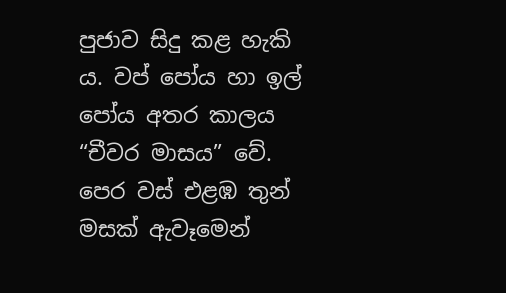පුජාව සිදු කළ හැකි ය. වප් පෝය හා ඉල් පෝය අතර කාලය “චීවර මාසය” වේ. පෙර වස් එළඹ තුන් මසක් ඇවෑමෙන්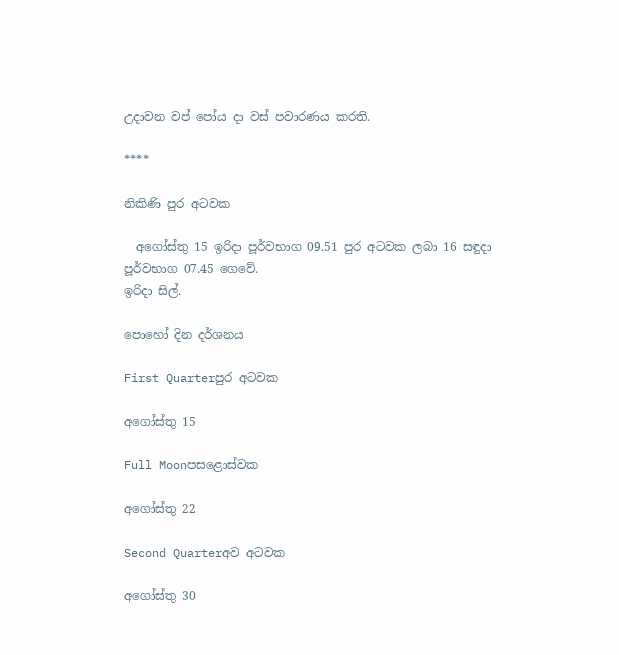උදාවන වප් පෝය දා වස් පවාරණය කරති.

****

නිකිණි පුර අටවක

  අගෝස්තු 15 ඉරිදා පූර්වභාග 09.51 පුර අටවක ලබා 16 සඳුදා පූර්වභාග 07.45 ගෙවේ.
ඉරිදා සිල්.

පොහෝ දින දර්ශනය

First Quarterපුර අටවක

අගෝස්තු 15

Full Moonපසළොස්වක

අගෝස්තු 22

Second Quarterඅව අටවක

අගෝස්තු 30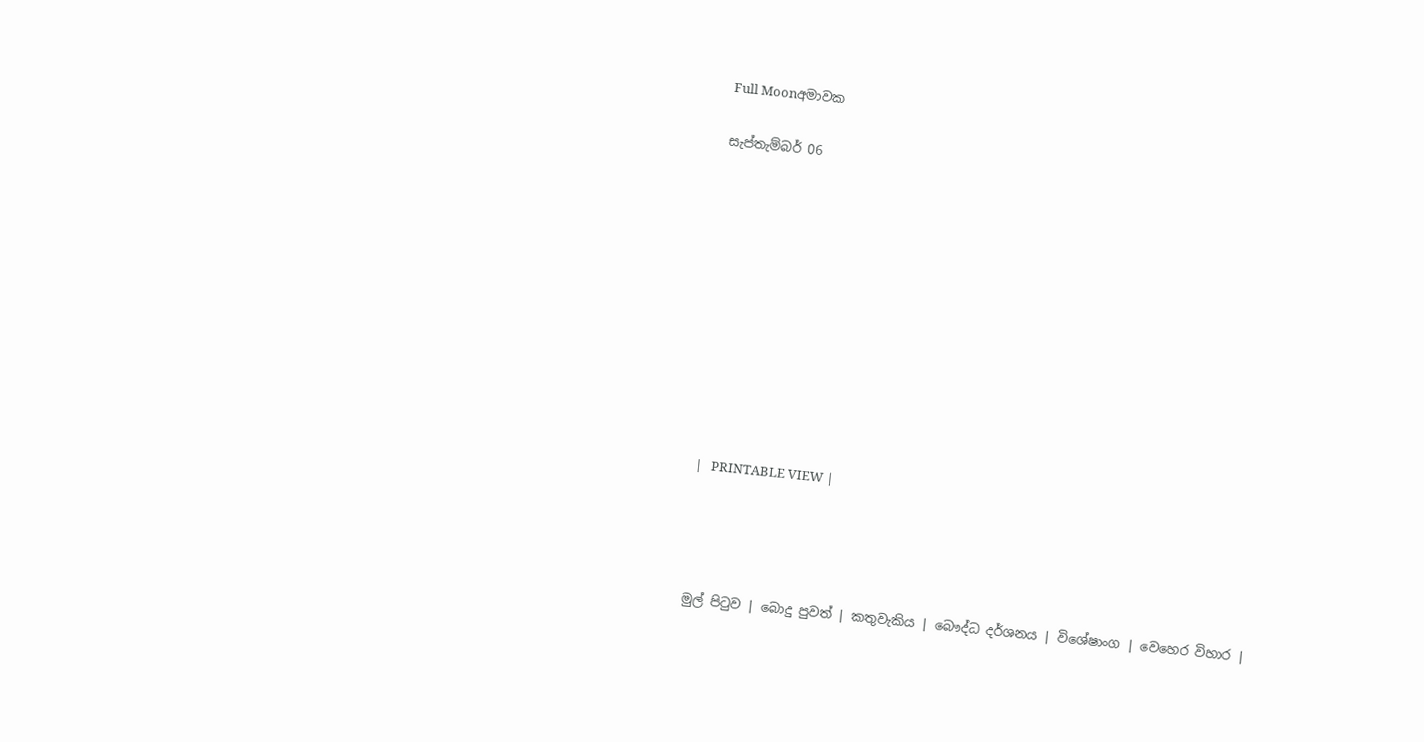Full Moonඅමාවක

සැප්තැම්බර් 06











|   PRINTABLE VIEW |




මුල් පිටුව | බොදු පුවත් | කතුවැකිය | බෞද්ධ දර්ශනය | විශේෂාංග | වෙහෙර විහාර |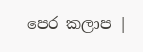පෙර කලාප |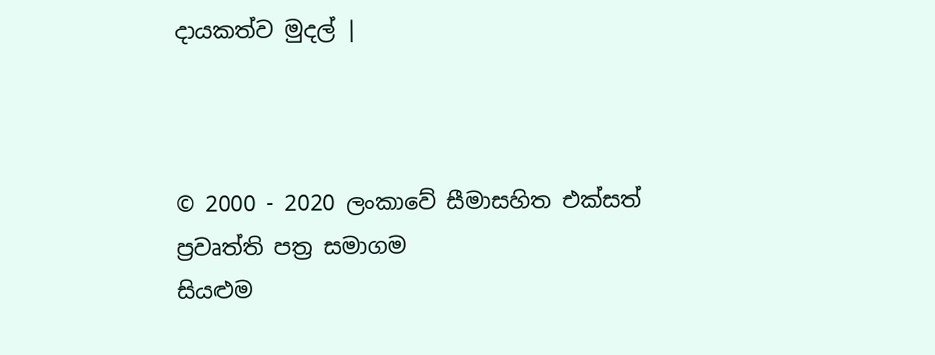දායකත්ව මුදල් |



© 2000 - 2020 ලංකාවේ සීමාසහිත එක්සත් ප්‍රවෘත්ති පත්‍ර සමාගම
සියළුම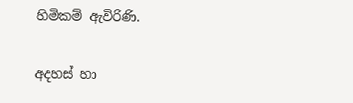හිමිකම් ඇවිරිණි.

අදහස් හා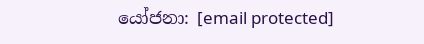යෝජනා: [email protected]